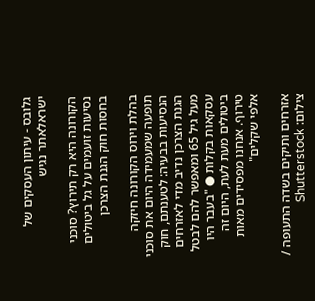גלובס - עיתון העסקים של ישראלאתר נגיש

הקורונה היא רק תירוץ? סוכני נסיעות זועמים על גל ביטולים בחסות חוק הגנת הצרכן

בהלת וירוס הקורונה חיזקה תופעה שמעמידה היום את סוכני הנסיעות בבעיה: לטענתם, חוק הגנת הצרכן נדיב מדי לאזרחים מעל גיל 65 ומאפשר להם לבטל עסקאות בקלות ● "בעבר היו ביטולים מעת לעת, היום זה טירוף. אנחנו מפסידים מאות אלפי שקלים"

אזרחים ותיקים בשדה התעופה / צילום: Shutterstock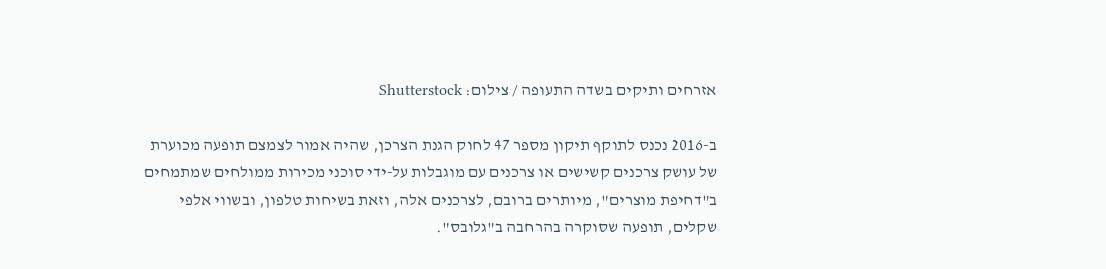אזרחים ותיקים בשדה התעופה / צילום: Shutterstock

ב-2016 נכנס לתוקף תיקון מספר 47 לחוק הגנת הצרכן, שהיה אמור לצמצם תופעה מכוערת של עושק צרכנים קשישים או צרכנים עם מוגבלות על-ידי סוכני מכירות ממולחים שמתמחים ב"דחיפת מוצרים", מיותרים ברובם, לצרכנים אלה, וזאת בשיחות טלפון, ובשווי אלפי שקלים, תופעה שסוקרה בהרחבה ב"גלובס".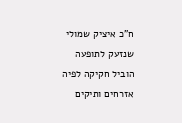ח"כ איציק שמולי שנזעק לתופעה הוביל חקיקה לפיה אזרחים ותיקים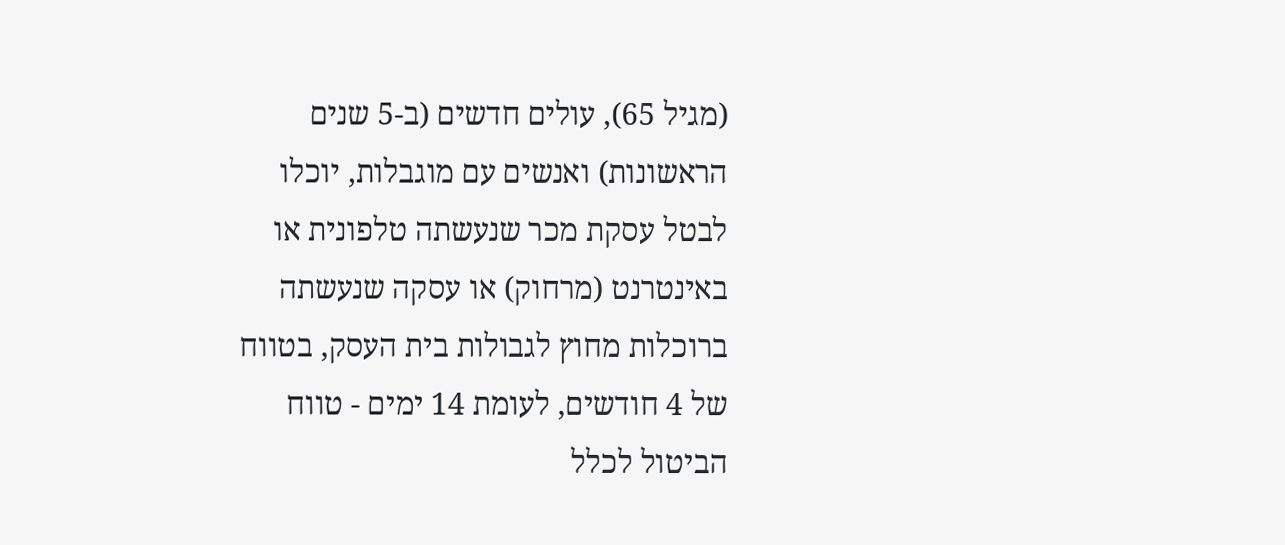(מגיל 65), עולים חדשים (ב-5 שנים הראשונות) ואנשים עם מוגבלות, יוכלו לבטל עסקת מכר שנעשתה טלפונית או באינטרנט (מרחוק) או עסקה שנעשתה ברוכלות מחוץ לגבולות בית העסק, בטווח של 4 חודשים, לעומת 14 ימים - טווח הביטול לכלל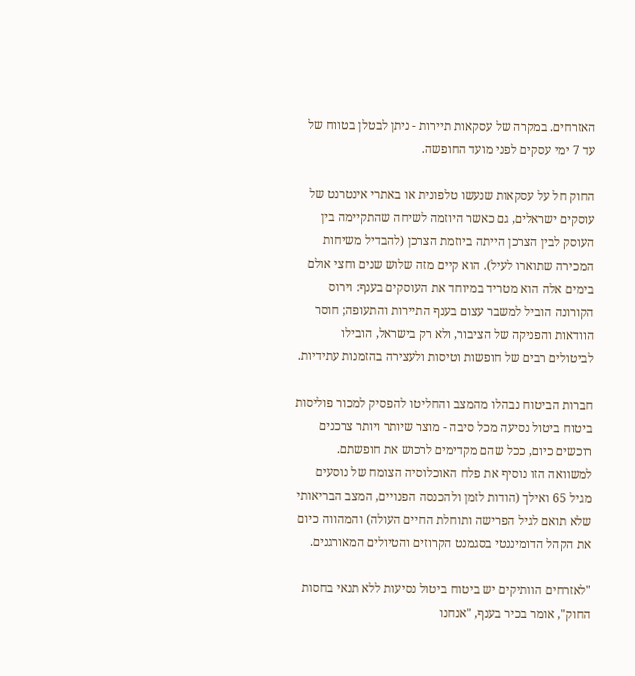האזרחים. במקרה של עסקאות תיירות - ניתן לבטלן בטווח של עד 7 ימי עסקים לפני מועד החופשה.

החוק חל על עסקאות שנעשו טלפונית או באתרי אינטרנט של עוסקים ישראלים, גם כאשר היוזמה לשיחה שהתקיימה בין העוסק לבין הצרכן הייתה ביוזמת הצרכן (להבדיל משיחות המכירה שתוארו לעיל). הוא קיים מזה שלוש שנים וחצי אולם בימים אלה הוא מטריד במיוחד את העוסקים בענף: וירוס הקורונה הוביל למשבר עצום בענף התיירות והתעופה; חוסר הוודאות והפניקה של הציבור, ולא רק בישראל, הובילו לביטולים רבים של חופשות וטיסות ולעצירה בהזמנות עתידיות.

חברות הביטוח נבהלו מהמצב והחליטו להפסיק למכור פוליסות ביטוח ביטול נסיעה מכל סיבה - מוצר שיותר ויותר צרכנים רוכשים כיום, ככל שהם מקדימים לרכוש את חופשתם. למשוואה הזו נוסיף את פלח האוכלוסיה הצומח של נוסעים מגיל 65 ואילך (הודות לזמן ולהכנסה הפנויים, המצב הבריאותי שלא תואם לגיל הפרישה ותוחלת החיים העולה) והמהווה כיום את הקהל הדומיננטי בסגמנט הקרוזים והטיולים המאורגנים.

"לאזרחים הוותיקים יש ביטוח ביטול נסיעות ללא תנאי בחסות החוק", אומר בכיר בענף, "אנחנו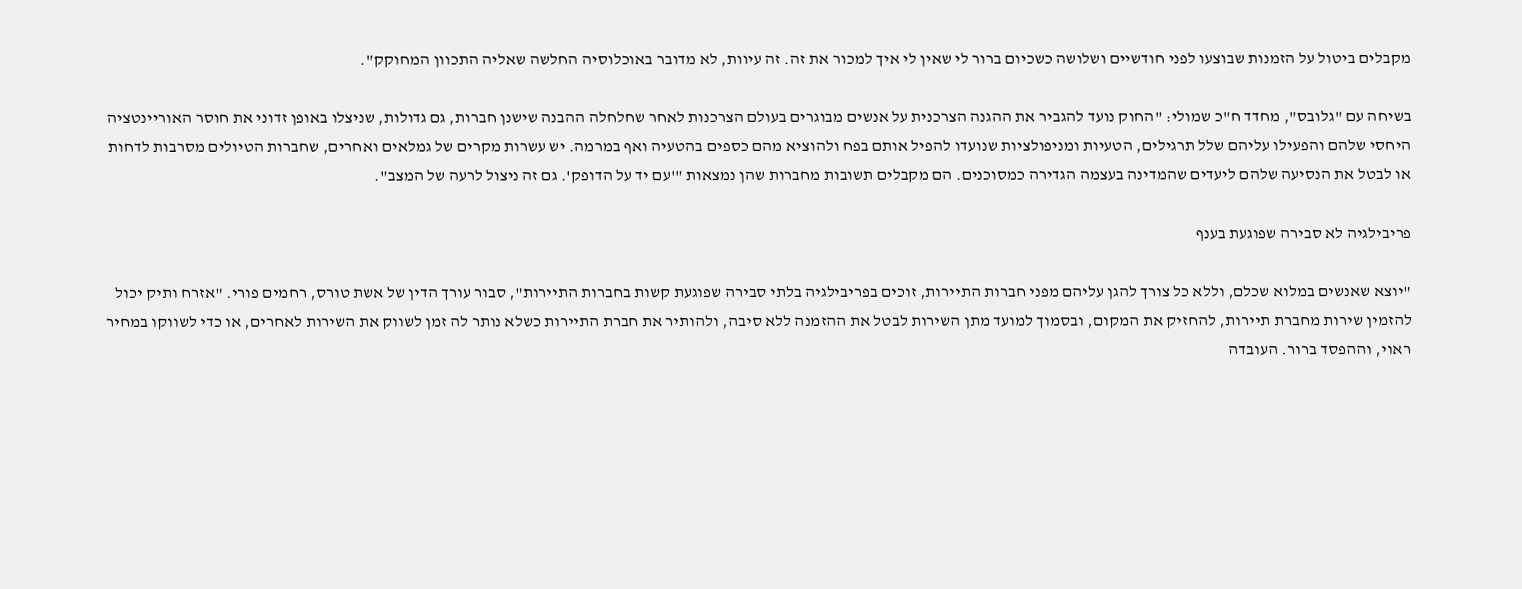מקבלים ביטול על הזמנות שבוצעו לפני חודשיים ושלושה כשכיום ברור לי שאין לי איך למכור את זה. זה עיוות, לא מדובר באוכלוסיה החלשה שאליה התכוון המחוקק".

בשיחה עם "גלובס", מחדד ח"כ שמולי: "החוק נועד להגביר את ההגנה הצרכנית על אנשים מבוגרים בעולם הצרכנות לאחר שחלחלה ההבנה שישנן חברות, גם גדולות, שניצלו באופן זדוני את חוסר האוריינטציה היחסי שלהם והפעילו עליהם שלל תרגילים, הטעיות ומניפולציות שנועדו להפיל אותם בפח ולהוציא מהם כספים בהטעיה ואף במרמה. יש עשרות מקרים של גמלאים ואחרים, שחברות הטיולים מסרבות לדחות או לבטל את הנסיעה שלהם ליעדים שהמדינה בעצמה הגדירה כמסוכנים. הם מקבלים תשובות מחברות שהן נמצאות "'עם יד על הדופק'. גם זה ניצול לרעה של המצב".

פריבילגיה לא סבירה שפוגעת בענף

"יוצא שאנשים במלוא שכלם, וללא כל צורך להגן עליהם מפני חברות התיירות, זוכים בפריבילגיה בלתי סבירה שפוגעת קשות בחברות התיירות", סבור עורך הדין של אשת טורס, רחמים פורי. "אזרח ותיק יכול להזמין שירות מחברת תיירות, להחזיק את המקום, ובסמוך למועד מתן השירות לבטל את ההזמנה ללא סיבה, ולהותיר את חברת התיירות כשלא נותר לה זמן לשווק את השירות לאחרים, או כדי לשווקו במחיר ראוי, וההפסד ברור. העובדה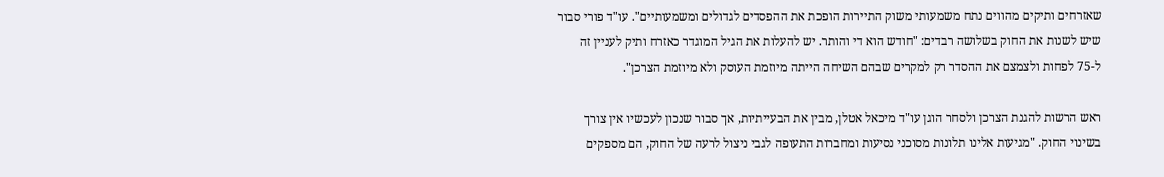שאזרחים ותיקים מהווים נתח משמעותי משוק התיירות הופכת את ההפסדים לגדולים ומשמעותיים". עו"ד פורי סבור שיש לשנות את החוק בשלושה רבדים: "חודש הוא די והותר. יש להעלות את הגיל המוגדר כאזרח ותיק לעניין זה ל-75 לפחות ולצמצם את ההסדר רק למקרים שבהם השיחה הייתה מיוזמת העוסק ולא מיוזמת הצרכן".

ראש הרשות להגנת הצרכן ולסחר הוגן עו"ד מיכאל אטלן, מבין את הבעייתיות, אך סבור שנכון לעכשיו אין צורך בשינוי החוק. "מגיעות אלינו תלונות מסוכני נסיעות ומחברות התעופה לגבי ניצול לרעה של החוק, הם מספקים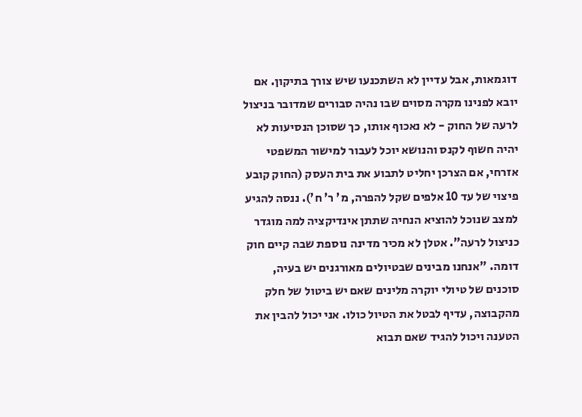דוגמאות, אבל עדיין לא השתכנעו שיש צורך בתיקון. אם יובא לפנינו מקרה מסוים שבו נהיה סבורים שמדובר בניצול לרעה של החוק - לא נאכוף אותו, כך שסוכן הנסיעות לא יהיה חשוף לקנס והנושא יוכל לעבור למישור המשפטי אזרחי, אם הצרכן יחליט לתבוע את בית העסק (החוק קובע פיצוי של עד 10 אלפים שקל להפרה, מ' ר' ח'). ננסה להגיע למצב שנוכל להוציא הנחיה שתתן אינדיקציה למה מוגדר כניצול לרעה". אטלן לא מכיר מדינה נוספת שבה קיים חוק דומה. "אנחנו מבינים שבטיולים מאורגנים יש בעיה, סוכנים של טיולי יוקרה מלינים שאם יש ביטול של חלק מהקבוצה, עדיף לבטל את הטיול כולו. אני יכול להבין את הטענה ויכול להגיד שאם תבוא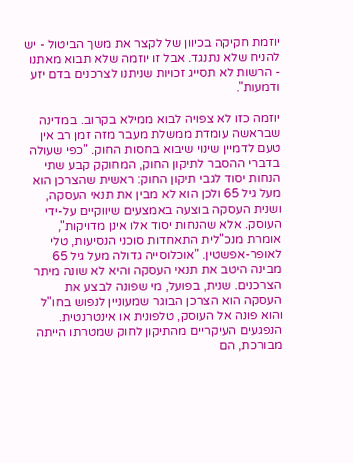יוזמת חקיקה בכיוון של לקצר את משך הביטול - יש להניח שלא נתנגד. אבל זו יוזמה שלא תבוא מאתנו - הרשות לא תסייג זכויות שניתנו לצרכנים בדם יזע ודמעות".

יוזמה כזו לא צפויה לבוא ממילא בקרוב. במדינה שבראשה עומדת ממשלת מעבר מזה זמן רב אין טעם לדמיין שינוי שיבוא בחסות החוק. "כפי שעולה בדברי ההסבר לתיקון החוק, המחוקק קבע שתי הנחות יסוד לגבי תיקון החוק: ראשית שהצרכן הוא מעל גיל 65 ולכן הוא לא מבין את תנאי העסקה, ושנית העסקה בוצעה באמצעים שיווקיים על-ידי העוסק. אלא שהנחות יסוד אלו אינן מדויקות", אומרת מנכ"לית התאחדות סוכני הנסיעות, טלי לאופר-אפשטין. "אוכלוסייה גדולה מעל גיל 65 מבינה היטב את תנאי העסקה והיא לא שונה מיתר הצרכנים. שנית, בפועל, מי שפונה לבצע את העסקה הוא הצרכן הבוגר שמעוניין לנפוש בחו"ל והוא פונה אל העוסק, טלפונית או אינטרנטית. הנפגעים העיקריים מהתיקון לחוק שמטרתו הייתה מבורכת, הם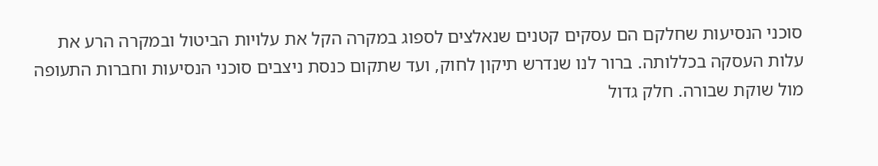סוכני הנסיעות שחלקם הם עסקים קטנים שנאלצים לספוג במקרה הקל את עלויות הביטול ובמקרה הרע את עלות העסקה בכללותה. ברור לנו שנדרש תיקון לחוק, ועד שתקום כנסת ניצבים סוכני הנסיעות וחברות התעופה מול שוקת שבורה. חלק גדול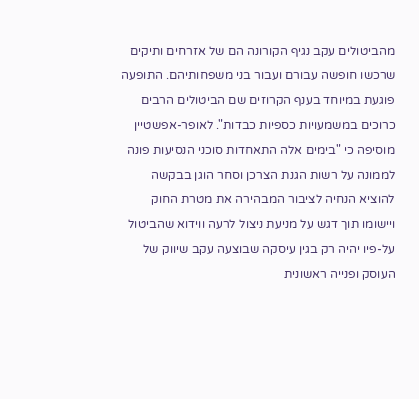מהביטולים עקב נגיף הקורונה הם של אזרחים ותיקים שרכשו חופשה עבורם ועבור בני משפחותיהם. התופעה פוגעת במיוחד בענף הקרוזים שם הביטולים הרבים כרוכים במשמעויות כספיות כבדות". לאופר-אפשטיין מוסיפה כי "בימים אלה התאחדות סוכני הנסיעות פונה לממונה על רשות הגנת הצרכן וסחר הוגן בבקשה להוציא הנחיה לציבור המבהירה את מטרת החוק ויישומו תוך דגש על מניעת ניצול לרעה ווידוא שהביטול על-פיו יהיה רק בגין עיסקה שבוצעה עקב שיווק של העוסק ופנייה ראשונית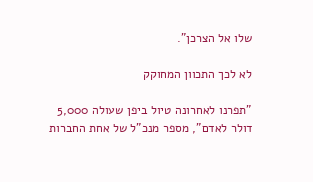שלו אל הצרכן".

לא לכך התכוון המחוקק

"תפרנו לאחרונה טיול ביפן שעולה 5,000 דולר לאדם", מספר מנכ"ל של אחת החברות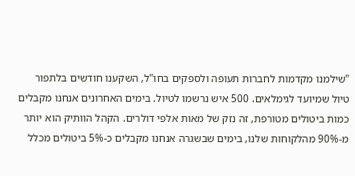"שילמנו מקדמות לחברות תעופה ולספקים בחו"ל, השקענו חודשים בלתפור טיול שמיועד לגימלאים. 500 איש נרשמו לטיול. בימים האחרונים אנחנו מקבלים כמות ביטולים מטורפת, זה נזק של מאות אלפי דולרים. הקהל הוותיק הוא יותר מ-90% מהלקוחות שלנו, בימים שבשגרה אנחנו מקבלים כ-5% ביטולים מכלל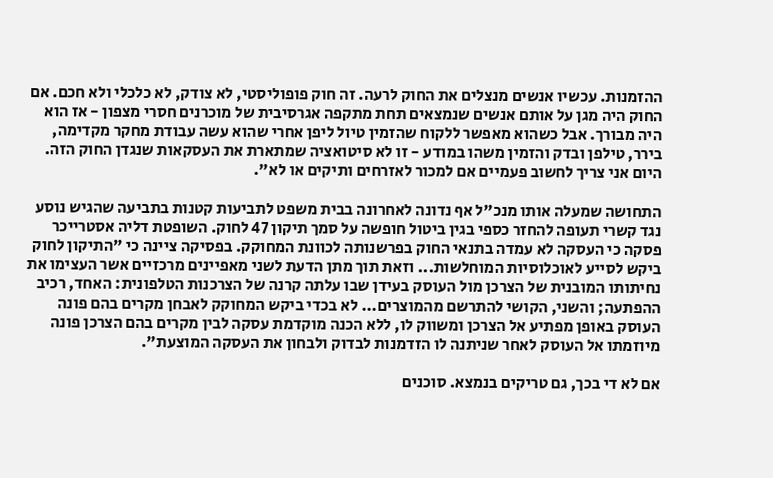ההזמנות. עכשיו אנשים מנצלים את החוק לרעה. זה חוק פופוליסטי, לא צודק, לא כלכלי ולא חכם. אם החוק היה מגן על אותם אנשים שנמצאים תחת מתקפה אגרסיבית של מוכרנים חסרי מצפון - אז הוא היה מבורך. אבל כשהוא מאפשר ללקוח שהזמין טיול ליפן אחרי שהוא עשה עבודת מחקר מקדימה, בירר, טילפן ובדק והזמין משהו במודע - זו לא סיטואציה שמתארת את העסקאות שנגדן החוק הזה. היום אני צריך לחשוב פעמיים אם למכור לאזרחים ותיקים או לא".

התחושה שמעלה אותו מנכ"ל אף נדונה לאחרונה בבית משפט לתביעות קטנות בתביעה שהגיש נוסע נגד קשרי תעופה להחזר כספי בגין ביטול חופשה על סמך תיקון 47 לחוק. השופטת דליה אסטרייכר פסקה כי העסקה לא עמדה בתנאי החוק בפרשנותה לכוונת המחוקק. בפסיקה ציינה כי "התיקון לחוק ביקש לסייע לאוכלוסיות המוחלשות... וזאת תוך מתן הדעת לשני מאפיינים מרכזיים אשר העצימו את נחיתותו המובנית של הצרכן מול העוסק בעידן שבו עלתה קרנה של הצרכנות הטלפונית: האחד, רכיב ההפתעה; והשני, הקושי להתרשם מהמוצרים... לא בכדי ביקש המחוקק לאבחן מקרים בהם פונה העוסק באופן מפתיע אל הצרכן ומשווק לו, ללא הכנה מוקדמת עסקה לבין מקרים בהם הצרכן פונה מיוזמתו אל העוסק לאחר שניתנה לו הזדמנות לבדוק ולבחון את העסקה המוצעת".

אם לא די בכך, גם טריקים בנמצא. סוכנים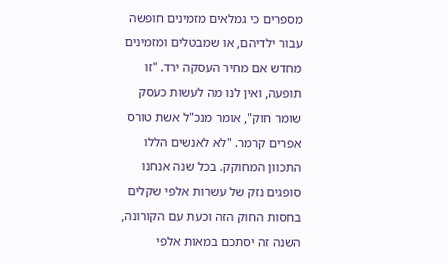מספרים כי גמלאים מזמינים חופשה עבור ילדיהם, או שמבטלים ומזמינים מחדש אם מחיר העסקה ירד. "זו תופעה, ואין לנו מה לעשות כעסק שומר חוק", אומר מנכ"ל אשת טורס אפרים קרמר. "לא לאנשים הללו התכוון המחוקק. בכל שנה אנחנו סופגים נזק של עשרות אלפי שקלים בחסות החוק הזה וכעת עם הקורונה, השנה זה יסתכם במאות אלפי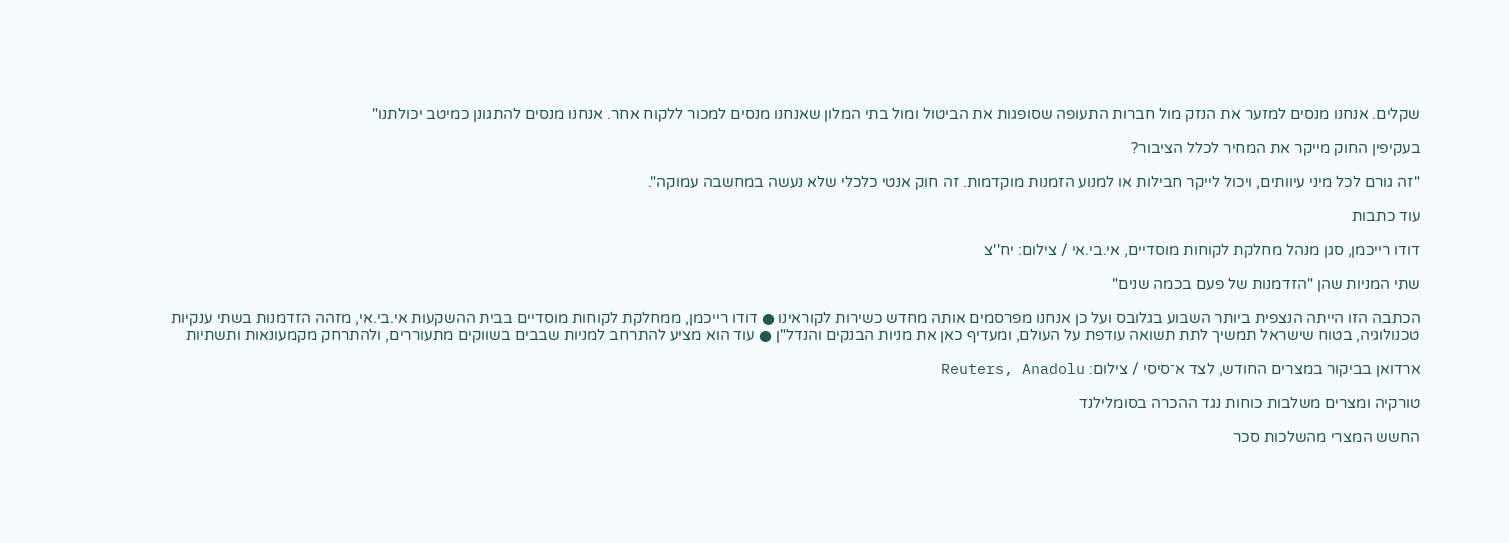שקלים. אנחנו מנסים למזער את הנזק מול חברות התעופה שסופגות את הביטול ומול בתי המלון שאנחנו מנסים למכור ללקוח אחר. אנחנו מנסים להתגונן כמיטב יכולתנו"

בעקיפין החוק מייקר את המחיר לכלל הציבור?

"זה גורם לכל מיני עיוותים, ויכול לייקר חבילות או למנוע הזמנות מוקדמות. זה חוק אנטי כלכלי שלא נעשה במחשבה עמוקה".

עוד כתבות

דודו רייכמן, סגן מנהל מחלקת לקוחות מוסדיים, אי.בי.אי / צילום: יח''צ

שתי המניות שהן "הזדמנות של פעם בכמה שנים"

הכתבה הזו הייתה הנצפית ביותר השבוע בגלובס ועל כן אנחנו מפרסמים אותה מחדש כשירות לקוראינו ● דודו רייכמן, ממחלקת לקוחות מוסדיים בבית ההשקעות אי.בי.אי, מזהה הזדמנות בשתי ענקיות טכנולוגיה, בטוח שישראל תמשיך לתת תשואה עודפת על העולם, ומעדיף כאן את מניות הבנקים והנדל"ן ● עוד הוא מציע להתרחב למניות שבבים בשווקים מתעוררים, ולהתרחק מקמעונאות ותשתיות

ארדואן בביקור במצרים החודש, לצד א־סיסי / צילום: Reuters, Anadolu

טורקיה ומצרים משלבות כוחות נגד ההכרה בסומלילנד

החשש המצרי מהשלכות סכר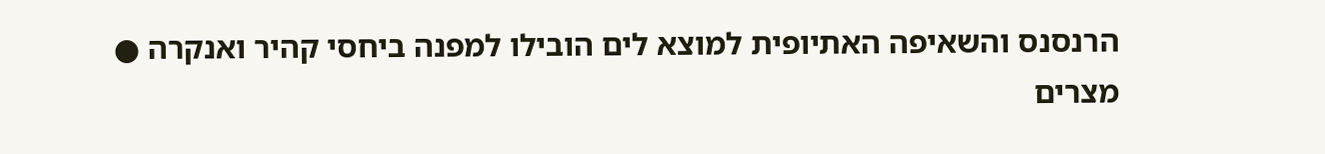הרנסנס והשאיפה האתיופית למוצא לים הובילו למפנה ביחסי קהיר ואנקרה ● מצרים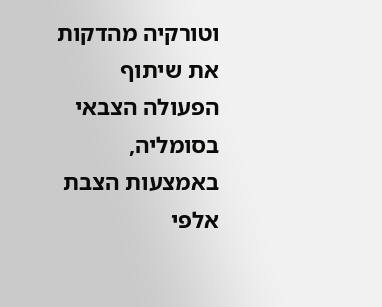וטורקיה מהדקות את שיתוף הפעולה הצבאי בסומליה, באמצעות הצבת אלפי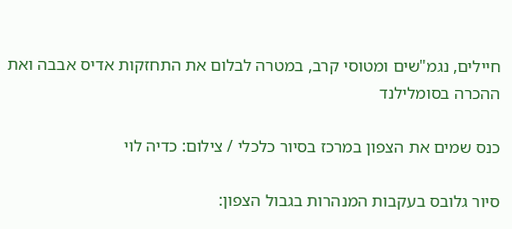חיילים, נגמ"שים ומטוסי קרב, במטרה לבלום את התחזקות אדיס אבבה ואת ההכרה בסומלילנד

כנס שמים את הצפון במרכז בסיור כלכלי / צילום: כדיה לוי

סיור גלובס בעקבות המנהרות בגבול הצפון: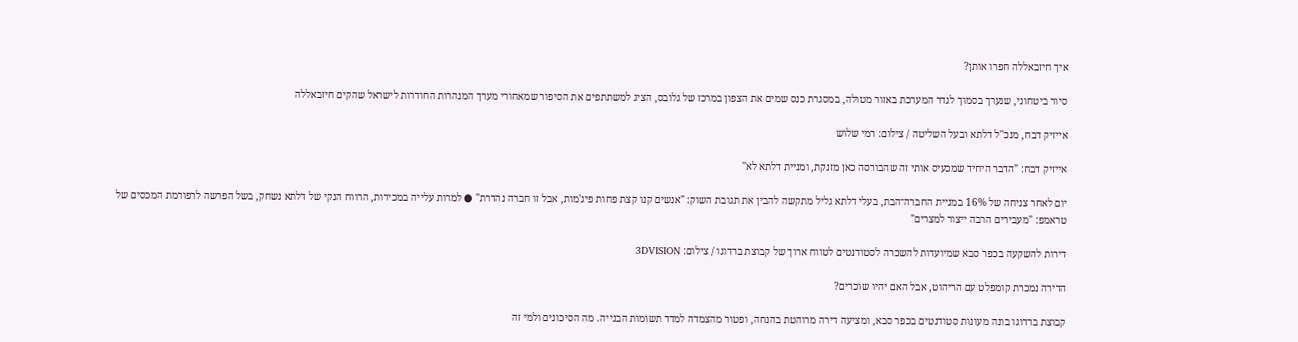איך חיזבאללה חפרו אותן?

סיור ביטחוני, שנערך בסמוך לגדר המערכת באזור מטולה, במסגרת כנס שמים את הצפון במרכז של גלובס, הציג למשתתפים את הסיפור שמאחורי מערך המנהרות החודרות לישראל שהקים חיזבאללה

אייזיק דבח, מנכ''ל דלתא ובעל השליטה / צילום: רמי שלוש

אייזיק דבח: "הדבר היחיד שמכעיס אותי זה שהבורסה כאן מזנקת, ומניית דלתא לא"

יום לאחר צניחה של 16% במניית החברה־הבת, בעלי דלתא גליל מתקשה להבין את תגובת השוק: "אנשים קנו קצת פחות פיג'מות, אבל זו חברה נהדרת" ● למרות עלייה במכירות, הרווח הנקי של דלתא נשחק, בשל הפרשה לרפורמת המכסים של טראמפ: "מעבירים הרבה ייצור למצרים"

דירות להשקעה בכפר סבא שמיועדות להשכרה לסטודנטים לטווח ארוך של קבוצת ברדוגו / צילום: 3DVISION

הדירה נמכרת קומפלט עם הריהוט, אבל האם יהיו שוכרים?

קבוצת ברדוגו בונה מעונות סטודנטים בכפר סבא, ומציעה דירה מרוהטת בהנחה, ופטור מהצמדה למדד תשומות הבנייה. מה הסיכונים ולמי זה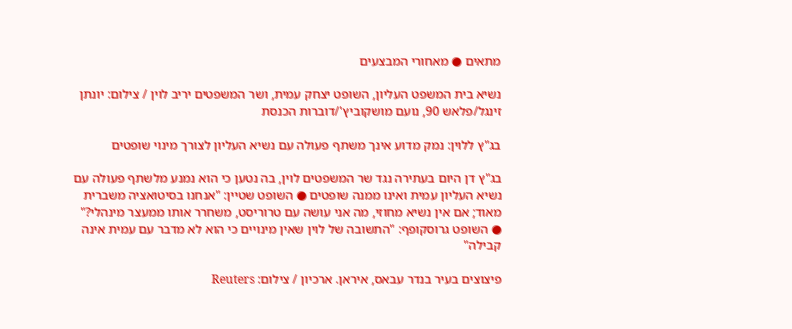מתאים ● מאחורי המבצעים

נשיא בית המשפט העליון, השופט יצחק עמית, ושר המשפטים יריב לוין / צילום: יונתן זינגל/פלאש 90, נועם מושקוביץ'/דוברות הכנסת

בג"ץ ללוין: נמק מדוע אינך משתף פעולה עם נשיא העליון לצורך מינוי שופטים

בג"ץ דן היום בעתירה נגד שר המשפטים לוין, בה נטען כי הוא נמנע מלשתף פעולה עם נשיא העליון עמית ואינו ממנה שופטים ● השופט שטיין: "אנחנו בסיטואציה משברית מאוד; אם אין נשיא מחוזי, מה אני עושה עם טרוריסט, משחרר אותו ממעצר מינהלי?" ● השופט גרוסקופף: "התשובה של לוין שאין מינויים כי הוא לא מדבר עם עמית אינה קבילה"

פיצוצים בעיר בנדר עבאס, איראן. ארכיון / צילום: Reuters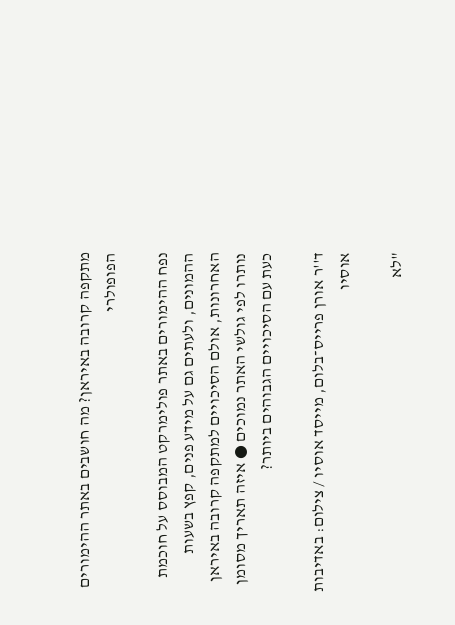מתקפה קרובה באיראן? מה חושבים באתר ההימורים הפופולרי

נפח ההימורים באתר פולימרקט המבוסס על חוכמת ההמונים, ולעתים גם על מידע פנים, קפץ בשעות האחרונות, אולם הסיכויים למתקפה קרובה באיראן נותרו לפי גולשי האתר נמוכים ● איזה תאריך מסומן כעת עם הסיכויים הגבוהים ביותר?

ד''ר אורן פרייס־בלום, מייסד אוסיו / צילום: באדיבות אוסיו

"לא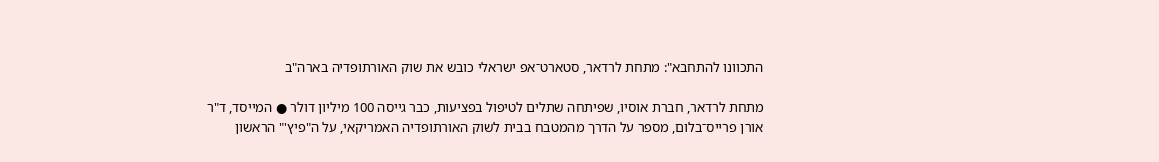התכוונו להתחבא": מתחת לרדאר, סטארט־אפ ישראלי כובש את שוק האורתופדיה בארה"ב

מתחת לרדאר, חברת אוסיו, שפיתחה שתלים לטיפול בפציעות, כבר גייסה 100 מיליון דולר ● המייסד, ד"ר אורן פרייס־בלום, מספר על הדרך מהמטבח בבית לשוק האורתופדיה האמריקאי, על ה"פיץ'" הראשון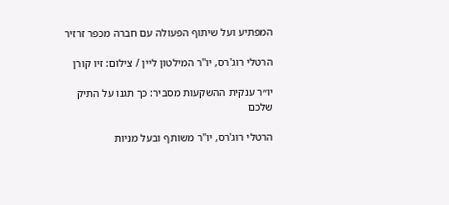המפתיע ועל שיתוף הפעולה עם חברה מכפר זרזיר

הרטלי רוג'רס, יו''ר המילטון ליין / צילום: זיו קורן

יו״ר ענקית ההשקעות מסביר: כך תגנו על התיק שלכם

הרטלי רוג'רס, יו"ר משותף ובעל מניות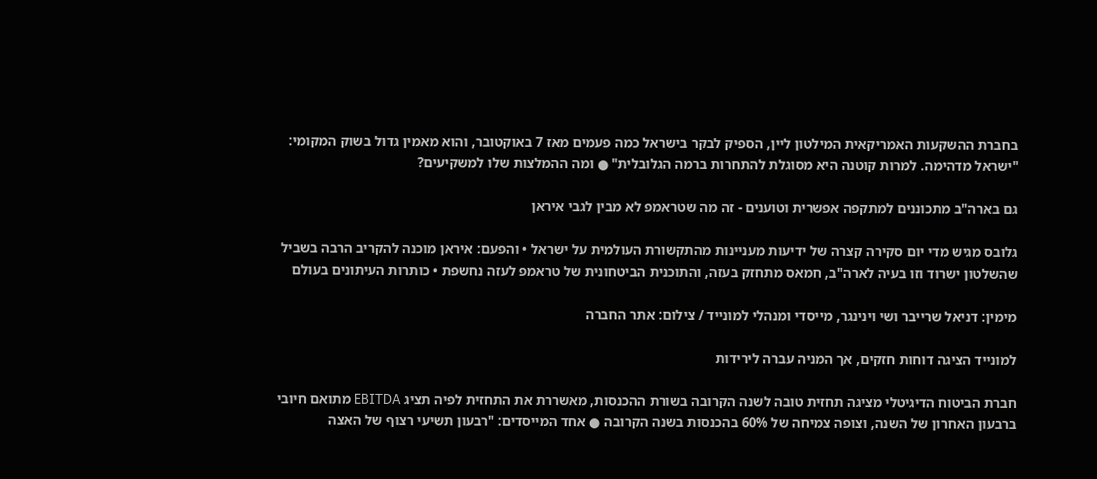בחברת ההשקעות האמריקאית המילטון ליין, הספיק לבקר בישראל כמה פעמים מאז 7 באוקטובר, והוא מאמין גדול בשוק המקומי: "ישראל מדהימה. למרות קוטנה היא מסוגלת להתחרות ברמה הגלובלית" ● ומה ההמלצות שלו למשקיעים?

גם בארה"ב מתכוננים למתקפה אפשרית וטוענים - זה מה שטראמפ לא מבין לגבי איראן

גלובס מגיש מדי יום סקירה קצרה של ידיעות מעניינות מהתקשורת העולמית על ישראל • והפעם: איראן מוכנה להקריב הרבה בשביל שהשלטון ישרוד וזו בעיה לארה"ב, חמאס מתחזק בעזה, והתוכנית הביטחונית של טראמפ לעזה נחשפת • כותרות העיתונים בעולם

מימין: דניאל שרייבר ושי וינינגר, מייסדי ומנהלי למונייד / צילום: אתר החברה

למונייד הציגה דוחות חזקים, אך המניה עברה לירידות

חברת הביטוח הדיגיטלי מציגה תחזית טובה לשנה הקרובה בשורת ההכנסות, מאשררת את התחזית לפיה תציג EBITDA מתואם חיובי ברבעון האחרון של השנה, וצופה צמיחה של 60% בהכנסות בשנה הקרובה ● אחד המייסדים: "רבעון תשיעי רצוף של האצה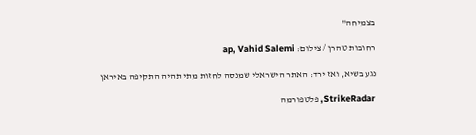בצמיחה"

רחובות טהרן / צילום: ap, Vahid Salemi

נגע בשיא, ואז ירד: האתר הישראלי שמנסה לחזות מתי תהיה התקיפה באיראן

StrikeRadar, פלטפורמה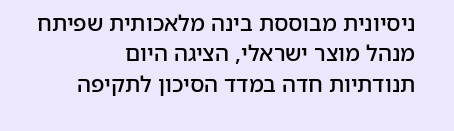ניסיונית מבוססת בינה מלאכותית שפיתח מנהל מוצר ישראלי, הציגה היום תנודתיות חדה במדד הסיכון לתקיפה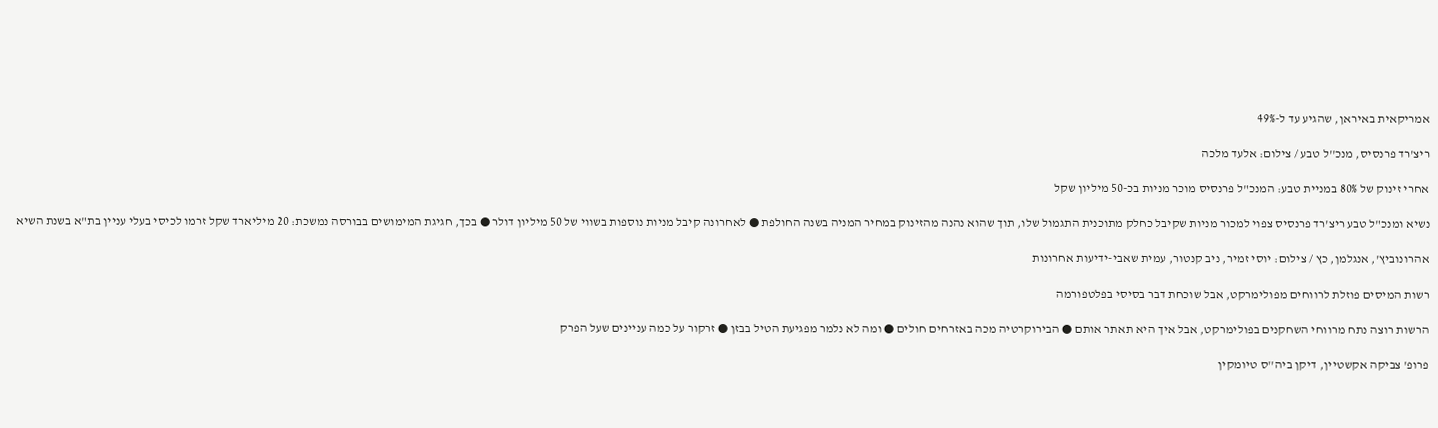אמריקאית באיראן, שהגיע עד ל-49%

ריצ'רד פרנסיס, מנכ''ל טבע / צילום: אלעד מלכה

אחרי זינוק של 80% במניית טבע: המנכ"ל פרנסיס מוכר מניות בכ-50 מיליון שקל

נשיא ומנכ"ל טבע ריצ'רד פרנסיס צפוי למכור מניות שקיבל כחלק מתוכנית התגמול שלו, תוך שהוא נהנה מהזינוק במחיר המניה בשנה החולפת ● לאחרונה קיבל מניות נוספות בשווי של 50 מיליון דולר ● בכך, חגיגת המימושים בבורסה נמשכת: 20 מיליארד שקל זרמו לכיסי בעלי עניין בת"א בשנת השיא

אהרונוביץ', אנגלמן, כץ / צילום: יוסי זמיר, ניב קנטור, עמית שאבי-ידיעות אחרונות

רשות המיסים פוזלת לרווחים מפולימרקט, אבל שוכחת דבר בסיסי בפלטפורמה

הרשות רוצה נתח מרווחי השחקנים בפולימרקט, אבל איך היא תאתר אותם ● הבירוקרטיה מכה באזרחים חולים ● ומה לא נלמר מפגיעת הטיל בבזן ● זרקור על כמה עניינים שעל הפרק

פרופ' צביקה אקשטיין, דיקן ביה''ס טיומקין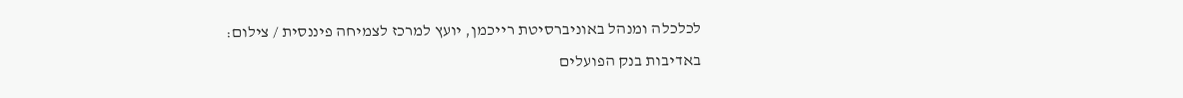לכלכלה ומנהל באוניברסיטת רייכמן, יועץ למרכז לצמיחה פיננסית / צילום: באדיבות בנק הפועלים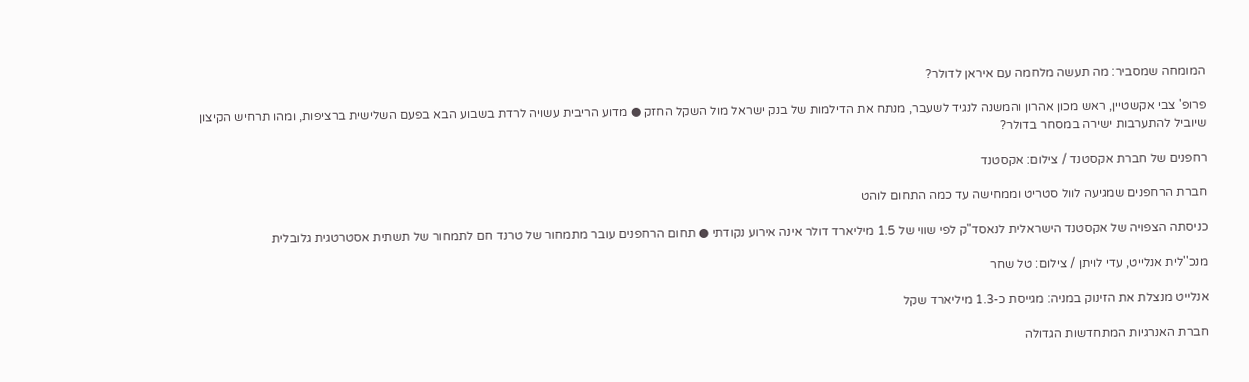המומחה שמסביר: מה תעשה מלחמה עם איראן לדולר?

פרופ' צבי אקשטיין, ראש מכון אהרון והמשנה לנגיד לשעבר, מנתח את הדילמות של בנק ישראל מול השקל החזק ● מדוע הריבית עשויה לרדת בשבוע הבא בפעם השלישית ברציפות, ומהו תרחיש הקיצון שיוביל להתערבות ישירה במסחר בדולר?

רחפנים של חברת אקסטנד / צילום: אקסטנד

חברת הרחפנים שמגיעה לוול סטריט וממחישה עד כמה התחום לוהט

כניסתה הצפויה של אקסטנד הישראלית לנאסד"ק לפי שווי של 1.5 מיליארד דולר אינה אירוע נקודתי ● תחום הרחפנים עובר מתמחור של טרנד חם לתמחור של תשתית אסטרטגית גלובלית

מנכ''לית אנלייט, עדי לויתן / צילום: טל שחר

אנלייט מנצלת את הזינוק במניה: מגייסת כ-1.3 מיליארד שקל

חברת האנרגיות המתחדשות הגדולה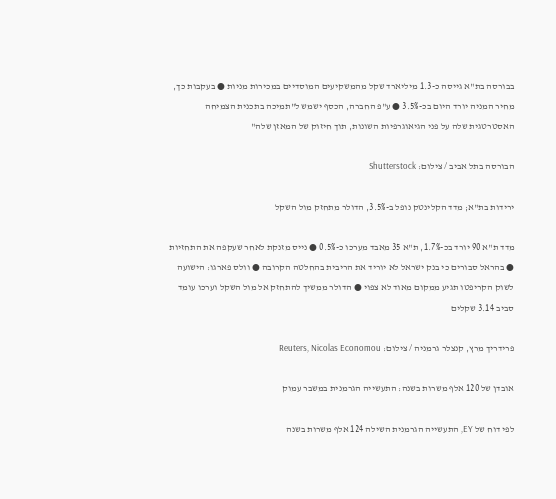בבורסה בת"א גייסה כ-1.3 מיליארד שקל מהמשקיעים המוסדיים במכירות מניות ● בעקבות כך, מחיר המניה יורד היום בכ-3.5% ● ע"פ החברה, הכסף ישמש ל"תמיכה בתכנית הצמיחה האסטרטגית שלה על פני הגיאוגרפיות השונות, תוך חיזוק של המאזן שלה"

הבורסה בתל אביב / צילום: Shutterstock

ירידות בת"א; מדד הקלינטק נופל ב-3.5%, הדולר מתחזק מול השקל

מדד ת"א 90 יורד בכ-1.7%, ת"א 35 מאבד מערכו כ-0.5% ● נייס מזנקת לאחר שעקפה את התחזיות ● בהראל סבורים כי בנק ישראל לא יוריד את הריבית בהחלטה הקרובה ● וולס פארגו: הישועה לשוק הקריפטו תגיע ממקום מאוד לא צפוי ● הדולר ממשיך להתחזק אל מול השקל וערכו עומד סביב 3.14 שקלים

פרידריך מרץ, קנצלר גרמניה / צילום: Reuters, Nicolas Economou

אובדן של 120 אלף משרות בשנה: התעשייה הגרמנית במשבר עמוק

לפי דוח של EY, התעשייה הגרמנית השילה 124 אלף משרות בשנה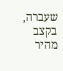שעברה, בקצב מהיר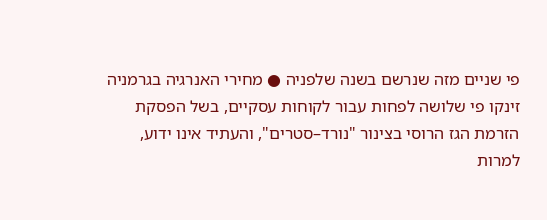פי שניים מזה שנרשם בשנה שלפניה ● מחירי האנרגיה בגרמניה זינקו פי שלושה לפחות עבור לקוחות עסקיים, בשל הפסקת הזרמת הגז הרוסי בצינור "נורד–סטרים", והעתיד אינו ידוע, למרות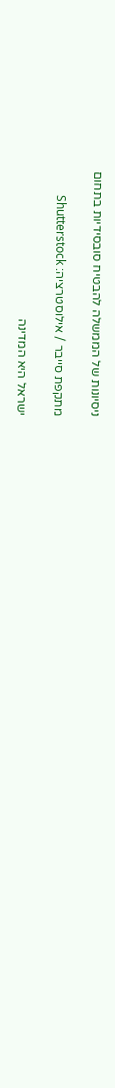ניסיונות של הממשלה להבטיח סובסידיות בתחום

מתקפת סייבר / אילוסטרציה: Shutterstock

ישראל היא המדינה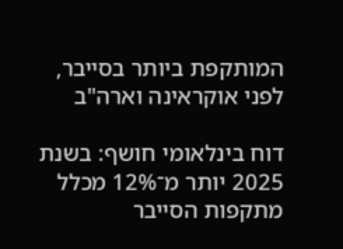המותקפת ביותר בסייבר, לפני אוקראינה וארה"ב

דוח בינלאומי חושף: בשנת 2025 יותר מ־12% מכלל מתקפות הסייבר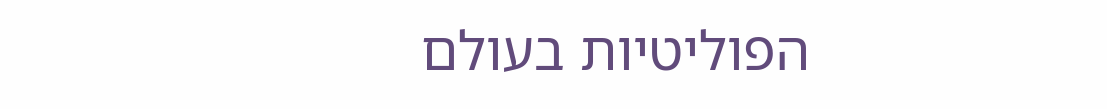הפוליטיות בעולם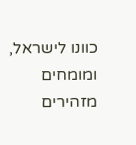כוונו לישראל, ומומחים מזהירים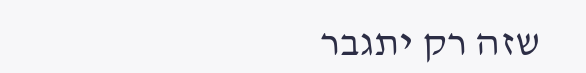שזה רק יתגבר